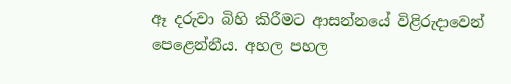ඈ දරුවා බිහි කිරීමට ආසන්නයේ විළිරුදාවෙන් පෙළෙන්නීය. අහල පහල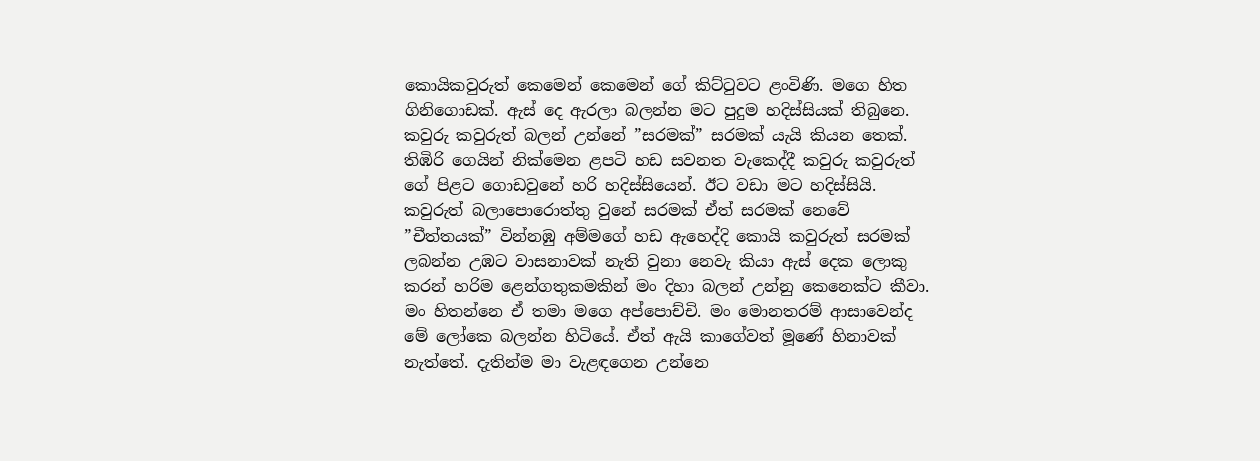කොයිකවුරුත් කෙමෙන් කෙමෙන් ගේ කිට්ටුවට ළංවිණි. මගෙ හිත ගිනිගොඩක්. ඇස් දෙ ඇරලා බලන්න මට පුදුම හදිස්සියක් තිබුනෙ. කවුරු කවුරුත් බලන් උන්නේ ”සරමක්” සරමක් යැයි කියන තෙක්. තිඹිරි ගෙයින් නික්මෙන ළපටි හඩ සවනත වැකෙද්දී කවුරු කවුරුත් ගේ පිළට ගොඩවුනේ හරි හදිස්සියෙන්. ඊට වඩා මට හදිස්සියි. කවුරුත් බලාපොරොත්තු වුනේ සරමක් ඒත් සරමක් නෙවේ ”චීත්තයක්” වින්නඹු අම්මගේ හඩ ඇහෙද්දි කොයි කවුරුත් සරමක් ලබන්න උඹට වාසනාවක් නැති වුනා නෙවැ කියා ඇස් දෙක ලොකු කරන් හරිම ළෙන්ගතුකමකින් මං දිහා බලන් උන්නු කෙනෙක්ට කීවා. මං හිතන්නෙ ඒ තමා මගෙ අප්පොච්චි. මං මොනතරම් ආසාවෙන්ද මේ ලෝකෙ බලන්න හිටියේ. ඒත් ඇයි කාගේවත් මූණේ හිනාවක් නැත්තේ. දැතින්ම මා වැළඳගෙන උන්නෙ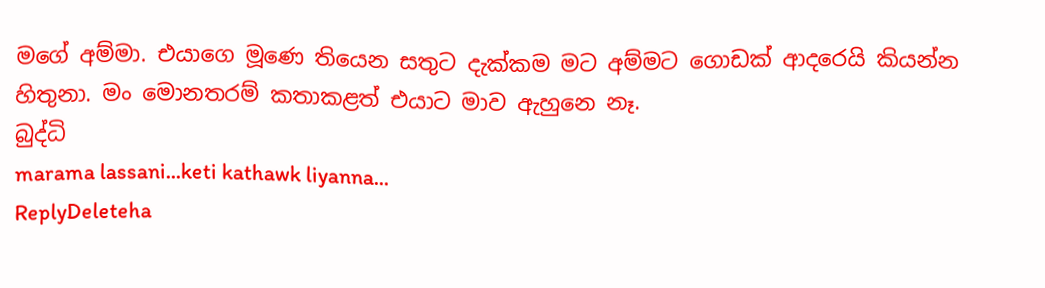මගේ අම්මා. එයාගෙ මූණෙ තියෙන සතුට දැක්කම මට අම්මට ගොඩක් ආදරෙයි කියන්න හිතුනා. මං මොනතරම් කතාකළත් එයාට මාව ඇහුනෙ නෑ.
බුද්ධි
marama lassani...keti kathawk liyanna...
ReplyDeleteha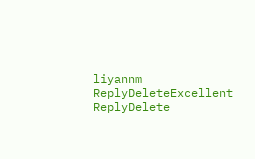liyannm
ReplyDeleteExcellent
ReplyDelete